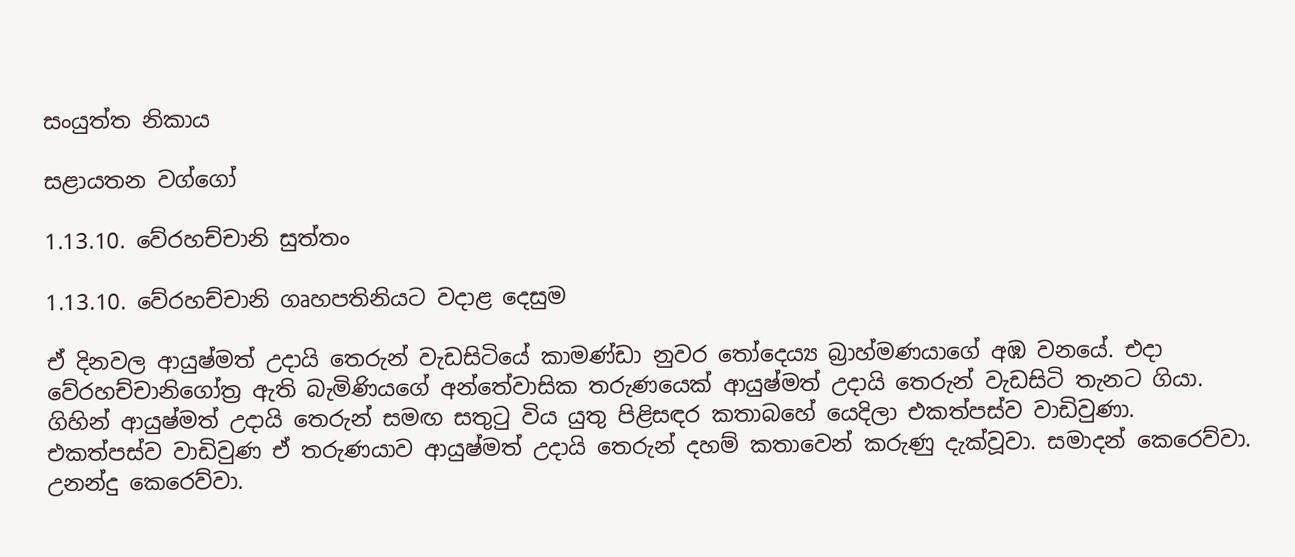සංයුත්ත නිකාය

සළායතන වග්ගෝ

1.13.10. වේරහච්චානි සුත්තං

1.13.10. වේරහච්චානි ගෘහපතිනියට වදාළ දෙසුම

ඒ දිනවල ආයුෂ්මත් උදායි තෙරුන් වැඩසිටියේ කාමණ්ඩා නුවර තෝදෙය්‍ය බ්‍රාහ්මණයාගේ අඹ වනයේ. එදා වේරහච්චානිගෝත්‍ර ඇති බැමිණියගේ අන්තේවාසික තරුණයෙක් ආයුෂ්මත් උදායි තෙරුන් වැඩසිටි තැනට ගියා. ගිහින් ආයුෂ්මත් උදායි තෙරුන් සමඟ සතුටු විය යුතු පිළිසඳර කතාබහේ යෙදිලා එකත්පස්ව වාඩිවුණා. එකත්පස්ව වාඩිවුණ ඒ තරුණයාව ආයුෂ්මත් උදායි තෙරුන් දහම් කතාවෙන් කරුණු දැක්වූවා. සමාදන් කෙරෙව්වා. උනන්දු කෙරෙව්වා.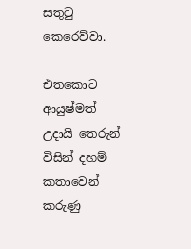සතුටු කෙරෙව්වා.

එතකොට ආයුෂ්මත් උදායි තෙරුන් විසින් දහම් කතාවෙන් කරුණු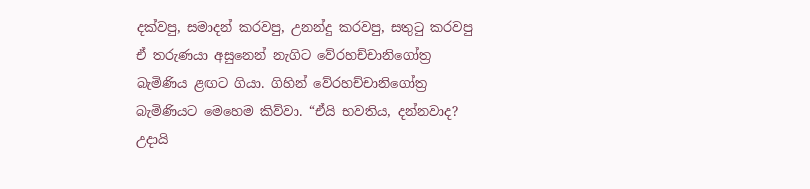දක්වපු, සමාදන් කරවපු, උනන්දු කරවපු, සතුටු කරවපු ඒ තරුණයා අසුනෙන් නැගිට වේරහච්චානිගෝත්‍ර බැමිණිය ළඟට ගියා. ගිහින් වේරහච්චානිගෝත්‍ර බැමිණියට මෙහෙම කිව්වා. “ඒයි භවතිය, දන්නවාද? උදායි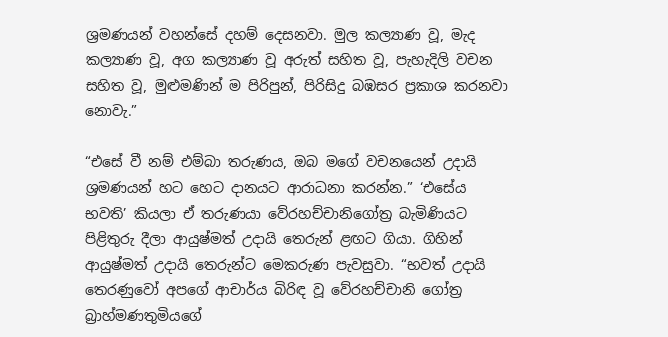ශ්‍රමණයන් වහන්සේ දහම් දෙසනවා. මුල කල්‍යාණ වූ, මැද කල්‍යාණ වූ, අග කල්‍යාණ වූ අරුත් සහිත වූ, පැහැදිලි වචන සහිත වූ, මුළුමණින් ම පිරිපුන්, පිරිසිදු බඹසර ප්‍රකාශ කරනවා නොවැ.”

“එසේ වී නම් එම්බා තරුණය, ඔබ මගේ වචනයෙන් උදායි ශ්‍රමණයන් හට හෙට දානයට ආරාධනා කරන්න.” ‘එසේය භවති’ කියලා ඒ තරුණයා වේරහච්චානිගෝත්‍ර බැමිණියට පිළිතුරු දීලා ආයුෂ්මත් උදායි තෙරුන් ළඟට ගියා. ගිහින් ආයුෂ්මත් උදායි තෙරුන්ට මෙකරුණ පැවසුවා. “භවත් උදායි තෙරණුවෝ අපගේ ආචාර්ය බිරිඳ වූ වේරහච්චානි ගෝත්‍ර බ්‍රාහ්මණතුමියගේ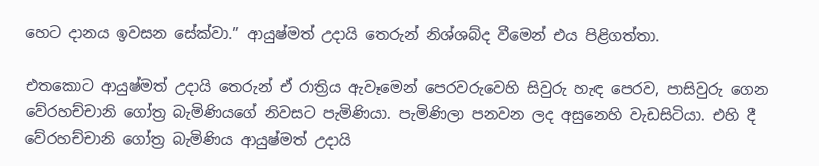හෙට දානය ඉවසන සේක්වා.” ආයුෂ්මත් උදායි තෙරුන් නිශ්ශබ්ද වීමෙන් එය පිළිගත්තා.

එතකොට ආයුෂ්මත් උදායි තෙරුන් ඒ රාත්‍රිය ඇවෑමෙන් පෙරවරුවෙහි සිවුරු හැඳ පෙරව, පාසිවුරු ගෙන වේරහච්චානි ගෝත්‍ර බැමිණියගේ නිවසට පැමිණියා. පැමිණිලා පනවන ලද අසුනෙහි වැඩසිටියා. එහි දී වේරහච්චානි ගෝත්‍ර බැමිණිය ආයුෂ්මත් උදායි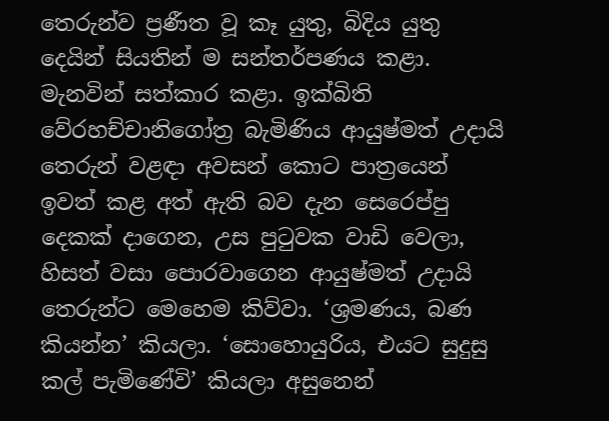තෙරුන්ව ප්‍රණීත වූ කෑ යුතු, බිදිය යුතු දෙයින් සියතින් ම සන්තර්පණය කළා. මැනවින් සත්කාර කළා. ඉක්බිති වේරහච්චානිගෝත්‍ර බැමිණිය ආයුෂ්මත් උදායි තෙරුන් වළඳා අවසන් කොට පාත්‍රයෙන් ඉවත් කළ අත් ඇති බව දැන සෙරෙප්පු දෙකක් දාගෙන, උස පුටුවක වාඩි වෙලා, හිසත් වසා පොරවාගෙන ආයුෂ්මත් උදායි තෙරුන්ට මෙහෙම කිව්වා. ‘ශ්‍රමණය, බණ කියන්න’ කියලා. ‘සොහොයුරිය, එයට සුදුසු කල් පැමිණේවි’ කියලා අසුනෙන්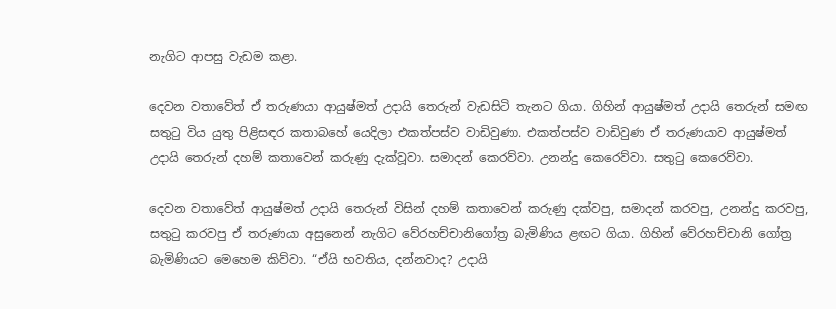නැගිට ආපසු වැඩම කළා.

දෙවන වතාවේත් ඒ තරුණයා ආයුෂ්මත් උදායි තෙරුන් වැඩසිටි තැනට ගියා. ගිහින් ආයුෂ්මත් උදායි තෙරුන් සමඟ සතුටු විය යුතු පිළිසඳර කතාබහේ යෙදිලා එකත්පස්ව වාඩිවුණා. එකත්පස්ව වාඩිවුණ ඒ තරුණයාව ආයුෂ්මත් උදායි තෙරුන් දහම් කතාවෙන් කරුණු දැක්වූවා. සමාදන් කෙරව්වා. උනන්දු කෙරෙව්වා. සතුටු කෙරෙව්වා.

දෙවන වතාවේත් ආයුෂ්මත් උදායි තෙරුන් විසින් දහම් කතාවෙන් කරුණු දක්වපු, සමාදන් කරවපු, උනන්දු කරවපු, සතුටු කරවපු ඒ තරුණයා අසුනෙන් නැගිට වේරහච්චානිගෝත්‍ර බැමිණිය ළඟට ගියා. ගිහින් වේරහච්චානි ගෝත්‍ර බැමිණියට මෙහෙම කිව්වා. “ඒයි භවතිය, දන්නවාද? උදායි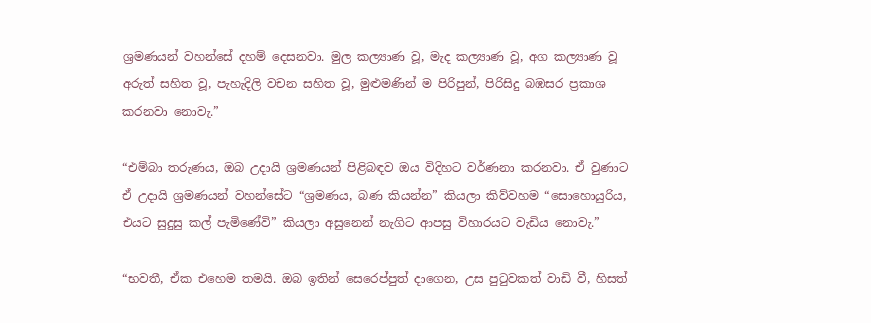ශ්‍රමණයන් වහන්සේ දහම් දෙසනවා. මුල කල්‍යාණ වූ, මැද කල්‍යාණ වූ, අග කල්‍යාණ වූ අරුත් සහිත වූ, පැහැදිලි වචන සහිත වූ, මුළුමණින් ම පිරිපුන්, පිරිසිදු බඹසර ප්‍රකාශ කරනවා නොවැ.”

“එම්බා තරුණය, ඔබ උදායි ශ්‍රමණයන් පිළිබඳව ඔය විදිහට වර්ණනා කරනවා. ඒ වුණාට ඒ උදායි ශ්‍රමණයන් වහන්සේට “ශ්‍රමණය, බණ කියන්න” කියලා කිව්වහම “සොහොයුරිය, එයට සුදුසු කල් පැමිණේවි” කියලා අසුනෙන් නැගිට ආපසු විහාරයට වැඩිය නොවැ.”

“භවතී, ඒක එහෙම තමයි. ඔබ ඉතින් සෙරෙප්පුත් දාගෙන, උස පුටුවකත් වාඩි වී, හිසත්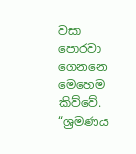වසා පොරවා ගෙනනෙ මෙහෙම කිව්වේ. “ශ්‍රමණය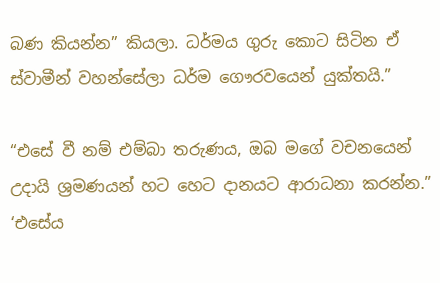බණ කියන්න” කියලා. ධර්මය ගුරු කොට සිටින ඒ ස්වාමීන් වහන්සේලා ධර්ම ගෞරවයෙන් යුක්තයි.”

“එසේ වී නම් එම්බා තරුණය, ඔබ මගේ වචනයෙන් උදායි ශ්‍රමණයන් හට හෙට දානයට ආරාධනා කරන්න.” ‘එසේය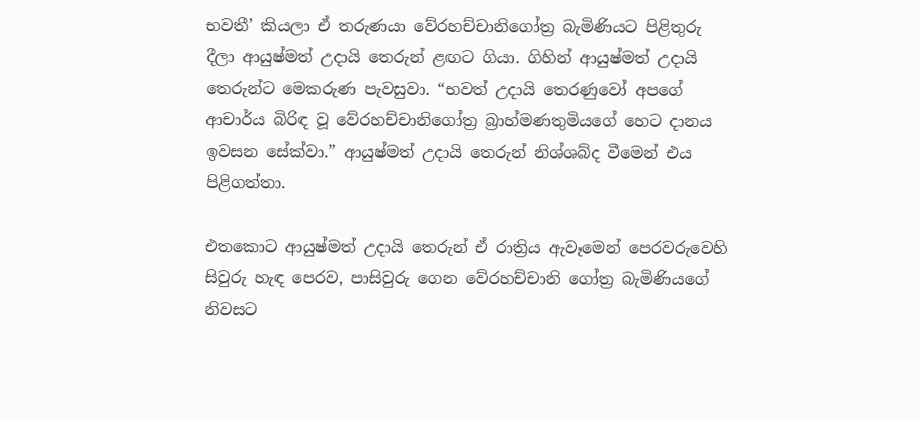භවතී’ කියලා ඒ තරුණයා වේරහච්චානිගෝත්‍ර බැමිණියට පිළිතුරු දීලා ආයුෂ්මත් උදායි තෙරුන් ළඟට ගියා. ගිහින් ආයුෂ්මත් උදායි තෙරුන්ට මෙකරුණ පැවසුවා. “භවත් උදායි තෙරණුවෝ අපගේ ආචාර්ය බිරිඳ වූ වේරහච්චානිගෝත්‍ර බ්‍රාහ්මණතුමියගේ හෙට දානය ඉවසන සේක්වා.” ආයුෂ්මත් උදායි තෙරුන් නිශ්ශබ්ද වීමෙන් එය පිළිගත්තා.

එතකොට ආයුෂ්මත් උදායි තෙරුන් ඒ රාත්‍රිය ඇවෑමෙන් පෙරවරුවෙහි සිවුරු හැඳ පෙරව, පාසිවුරු ගෙන වේරහච්චානි ගෝත්‍ර බැමිණියගේ නිවසට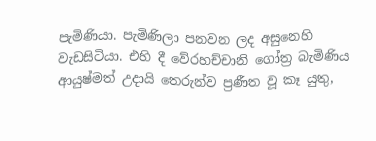පැමිණියා. පැමිණිලා පනවන ලද අසුනෙහි වැඩසිටියා. එහි දී වේරහච්චානි ගෝත්‍ර බැමිණිය ආයුෂ්මත් උදායි තෙරුන්ව ප්‍රණීත වූ කෑ යුතු,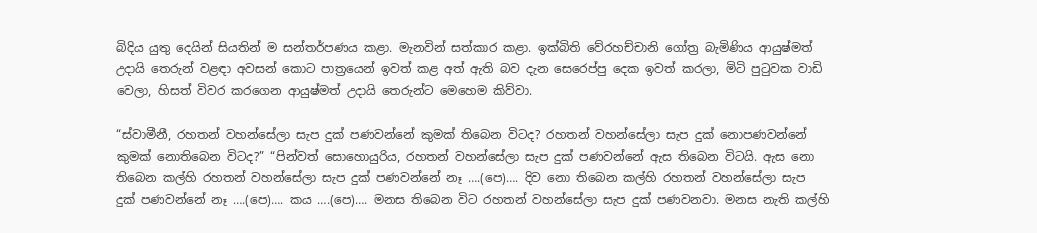බිදිය යුතු දෙයින් සියතින් ම සන්තර්පණය කළා. මැනවින් සත්කාර කළා. ඉක්බිති වේරහච්චානි ගෝත්‍ර බැමිණිය ආයුෂ්මත් උදායි තෙරුන් වළඳා අවසන් කොට පාත්‍රයෙන් ඉවත් කළ අත් ඇති බව දැන සෙරෙප්පු දෙක ඉවත් කරලා, මිටි පුටුවක වාඩි වෙලා, හිසත් විවර කරගෙන ආයුෂ්මත් උදායි තෙරුන්ට මෙහෙම කිව්වා.

“ස්වාමීනී, රහතන් වහන්සේලා සැප දුක් පණවන්නේ කුමක් තිබෙන විටද? රහතන් වහන්සේලා සැප දුක් නොපණවන්නේ කුමක් නොතිබෙන විටද?” “පින්වත් සොහොයුරිය, රහතන් වහන්සේලා සැප දුක් පණවන්නේ ඇස තිබෙන විටයි. ඇස නො තිබෙන කල්හි රහතන් වහන්සේලා සැප දුක් පණවන්නේ නෑ ….(පෙ)…. දිව නො තිබෙන කල්හි රහතන් වහන්සේලා සැප දුක් පණවන්නේ නෑ ….(පෙ)…. කය ….(පෙ)…. මනස තිබෙන විට රහතන් වහන්සේලා සැප දුක් පණවනවා. මනස නැති කල්හි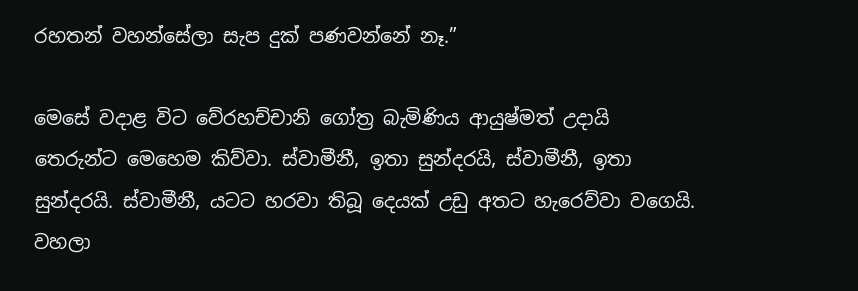රහතන් වහන්සේලා සැප දුක් පණවන්නේ නෑ.”

මෙසේ වදාළ විට වේරහච්චානි ගෝත්‍ර බැමිණිය ආයුෂ්මත් උදායි තෙරුන්ට මෙහෙම කිව්වා. ස්වාමීනී, ඉතා සුන්දරයි, ස්වාමීනී, ඉතා සුන්දරයි. ස්වාමීනී, යටට හරවා තිබූ දෙයක් උඩු අතට හැරෙව්වා වගෙයි. වහලා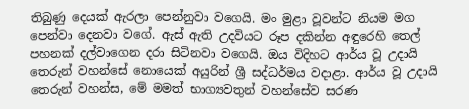තිබුණු දෙයක් ඇරලා පෙන්නුවා වගෙයි. මං මුළා වූවන්ට නියම මග පෙන්වා දෙනවා වගේ. ඇස් ඇති උදවියට රූප දකින්න අඳුරෙහි තෙල් පහනක් දල්වාගෙන දරා සිටිනවා වගෙයි. ඔය විදිහට ආර්ය වූ උදායි තෙරුන් වහන්සේ නොයෙක් අයුරින් ශ්‍රී සද්ධර්මය වදාළා. ආර්ය වූ උදායි තෙරුන් වහන්ස, මේ මමත් භාග්‍යවතුන් වහන්සේව සරණ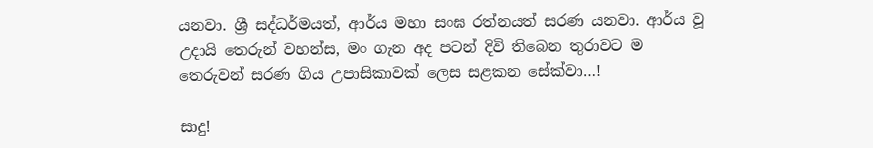යනවා. ශ්‍රී සද්ධර්මයත්, ආර්ය මහා සංඝ රත්නයත් සරණ යනවා. ආර්ය වූ උදායි තෙරුන් වහන්ස, මං ගැන අද පටන් දිවි තිබෙන තුරාවට ම තෙරුවන් සරණ ගිය උපාසිකාවක් ලෙස සළකන සේක්වා…!

සාදු!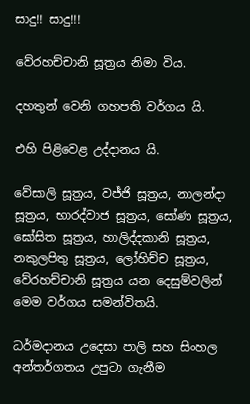සාදු!! සාදු!!!

වේරහච්චානි සූත්‍රය නිමා විය.

දහතුන් වෙනි ගහපති වර්ගය යි.

එහි පිළිවෙළ උද්දානය යි.

වේසාලි සූත්‍රය, වජ්ජි සූත්‍රය, නාලන්දා සූත්‍රය, භාරද්වාජ සූත්‍රය, සෝණ සූත්‍රය, ඝෝසිත සූත්‍රය, හාලිද්දකානි සූත්‍රය, නකුලපිතු සූත්‍රය, ලෝහිච්ච සූත්‍රය, වේරහච්චානි සූත්‍රය යන දෙසුම්වලින් මෙම වර්ගය සමන්විතයි.

ධර්මදානය උදෙසා පාලි සහ සිංහල අන්තර්ගතය උපුටා ගැනීම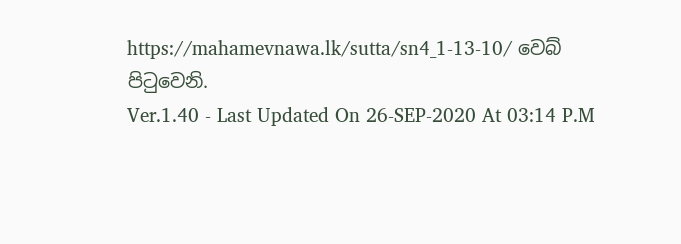https://mahamevnawa.lk/sutta/sn4_1-13-10/ වෙබ් පිටුවෙනි.
Ver.1.40 - Last Updated On 26-SEP-2020 At 03:14 P.M